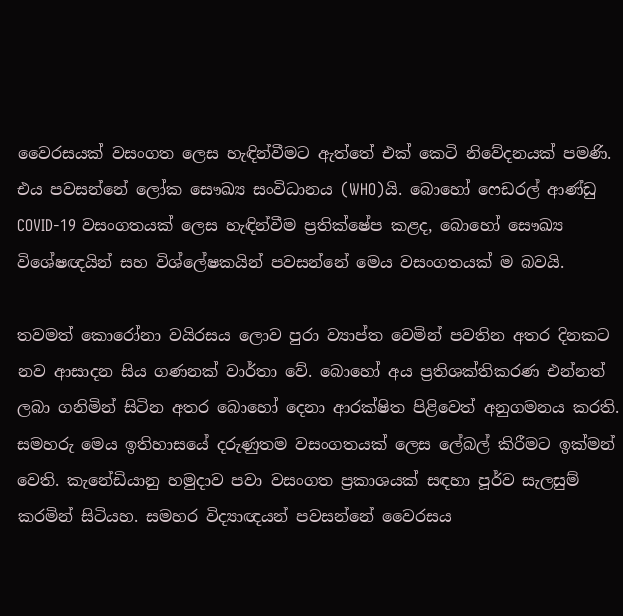වෛරසයක් වසංගත ලෙස හැඳින්වීමට ඇත්තේ එක් කෙටි නිවේදනයක් පමණි. එය පවසන්නේ ලෝක සෞඛ්‍ය සංවිධානය (WHO)යි. බොහෝ ෆෙඩරල් ආණ්ඩු COVID-19 වසංගතයක් ලෙස හැඳින්වීම ප්‍රතික්ෂේප කළද, බොහෝ සෞඛ්‍ය විශේෂඥයින් සහ විශ්ලේෂකයින් පවසන්නේ මෙය වසංගතයක් ම බවයි.

තවමත් කොරෝනා වයිරසය ලොව පුරා ව්‍යාප්ත වෙමින් පවතින අතර දිනකට නව ආසාදන සිය ගණනක් වාර්තා වේ. බොහෝ අය ප්‍රතිශක්තිකරණ එන්නත් ලබා ගනිමින් සිටින අතර බොහෝ දෙනා ආරක්ෂිත පිළිවෙත් අනුගමනය කරති. සමහරු මෙය ඉතිහාසයේ දරුණුතම වසංගතයක් ලෙස ලේබල් කිරීමට ඉක්මන් වෙති. කැනේඩියානු හමුදාව පවා වසංගත ප්‍රකාශයක් සඳහා පූර්ව සැලසුම් කරමින් සිටියහ. සමහර විද්‍යාඥයන් පවසන්නේ වෛරසය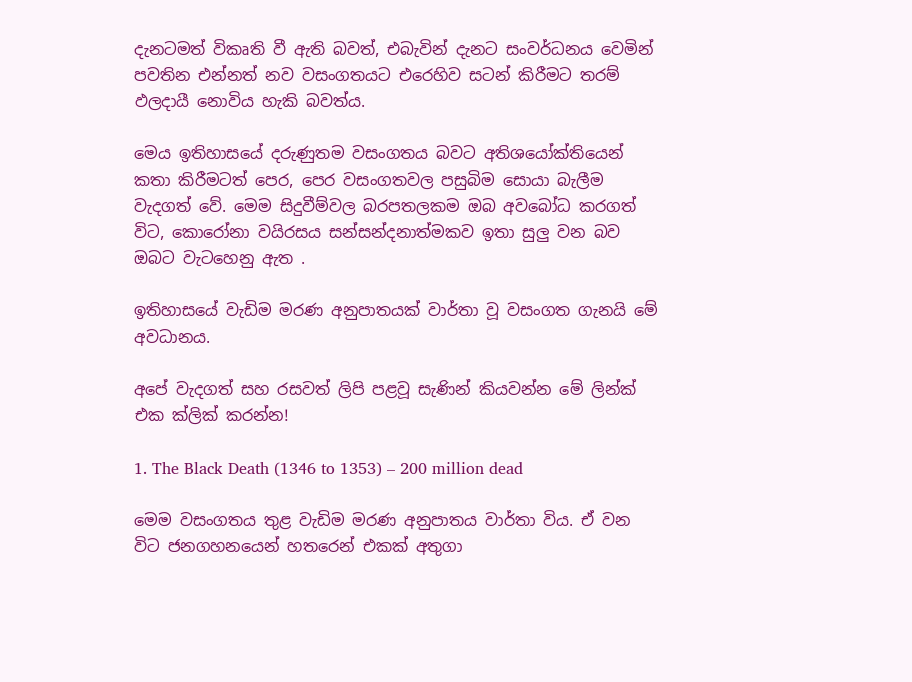දැනටමත් විකෘති වී ඇති බවත්, එබැවින් දැනට සංවර්ධනය වෙමින් පවතින එන්නත් නව වසංගතයට එරෙහිව සටන් කිරීමට තරම් ඵලදායී නොවිය හැකි බවත්ය.

මෙය ඉතිහාසයේ දරුණුතම වසංගතය බවට අතිශයෝක්තියෙන් කතා කිරීමටත් පෙර, පෙර වසංගතවල පසුබිම සොයා බැලීම වැදගත් වේ. මෙම සිදුවීම්වල බරපතලකම ඔබ අවබෝධ කරගත් විට, කොරෝනා වයිරසය සන්සන්දනාත්මකව ඉතා සුලු වන බව ඔබට වැටහෙනු ඇත .

ඉතිහාසයේ වැඩිම මරණ අනුපාතයක් වාර්තා වූ වසංගත ගැනයි මේ අවධානය.

අපේ වැදගත් සහ රසවත් ලිපි පළවූ සැණින් කියවන්න මේ ලින්ක් එක ක්ලික් කරන්න!

1. The Black Death (1346 to 1353) – 200 million dead

මෙම වසංගතය තුළ වැඩිම මරණ අනුපාතය වාර්තා විය. ඒ වන විට ජනගහනයෙන් හතරෙන් එකක් අතුගා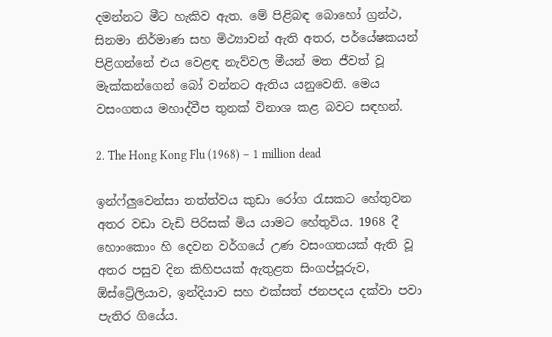දමන්නට මීට හැකිව ඇත. මේ පිළිබඳ බොහෝ ග්‍රන්ථ, සිනමා නිර්මාණ සහ මිථ්‍යාවන් ඇති අතර, පර්යේෂකයන් පිළිගන්නේ එය වෙළඳ නැව්වල මීයන් මත ජීවත් වූ මැක්කන්ගෙන් බෝ වන්නට ඇතිය යනුවෙනි. මෙය වසංගතය මහාද්වීප තුනක් විනාශ කළ බවට සඳහන්.

2. The Hong Kong Flu (1968) – 1 million dead

ඉන්ෆ්ලුවෙන්සා තත්ත්වය කුඩා රෝග රැසකට හේතුවන අතර වඩා වැඩි පිරිසක් මිය යාමට හේතුවිය. 1968 දී හොංකොං හි දෙවන වර්ගයේ උණ වසංගතයක් ඇති වූ අතර පසුව දින කිහිපයක් ඇතුළත සිංගප්පූරුව, ඕස්ට්‍රේලියාව, ඉන්දියාව සහ එක්සත් ජනපදය දක්වා පවා පැතිර ගියේය.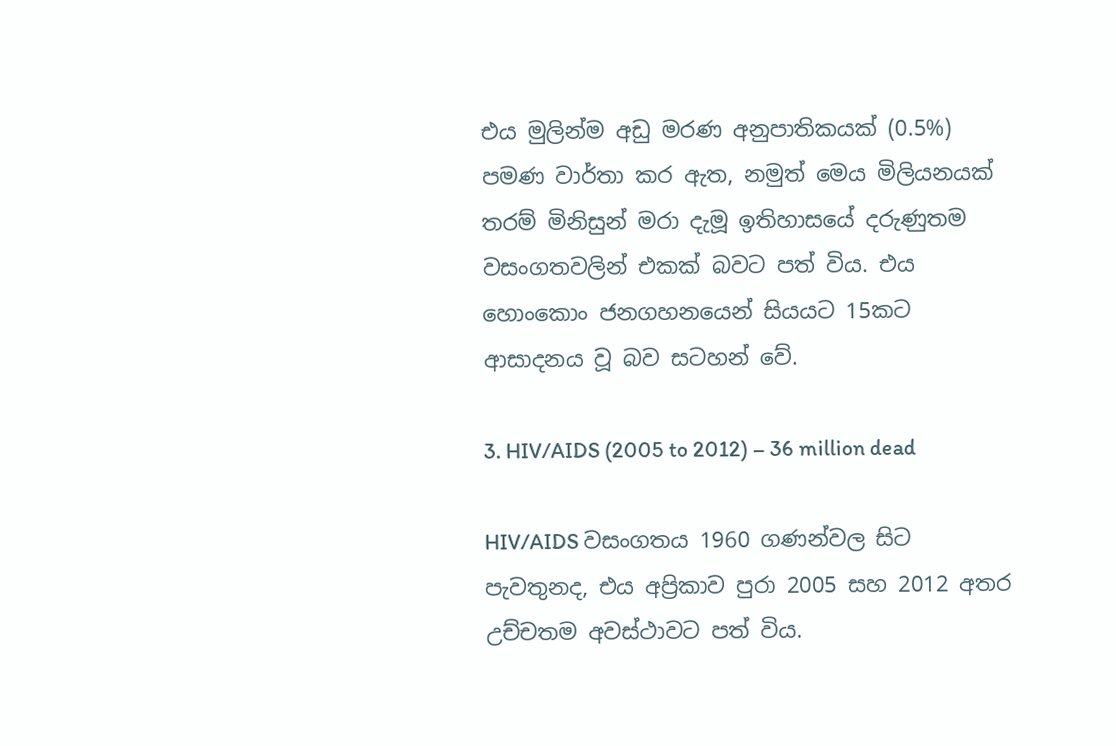එය මුලින්ම අඩු මරණ අනුපාතිකයක් (0.5%) පමණ වාර්තා කර ඇත, නමුත් මෙය මිලියනයක් තරම් මිනිසුන් මරා දැමූ ඉතිහාසයේ දරුණුතම වසංගතවලින් එකක් බවට පත් විය. එය හොංකොං ජනගහනයෙන් සියයට 15කට ආසාදනය වූ බව සටහන් වේ.

3. HIV/AIDS (2005 to 2012) – 36 million dead

HIV/AIDS වසංගතය 1960 ගණන්වල සිට පැවතුනද, එය අප්‍රිකාව පුරා 2005 සහ 2012 අතර උච්චතම අවස්ථාවට පත් විය.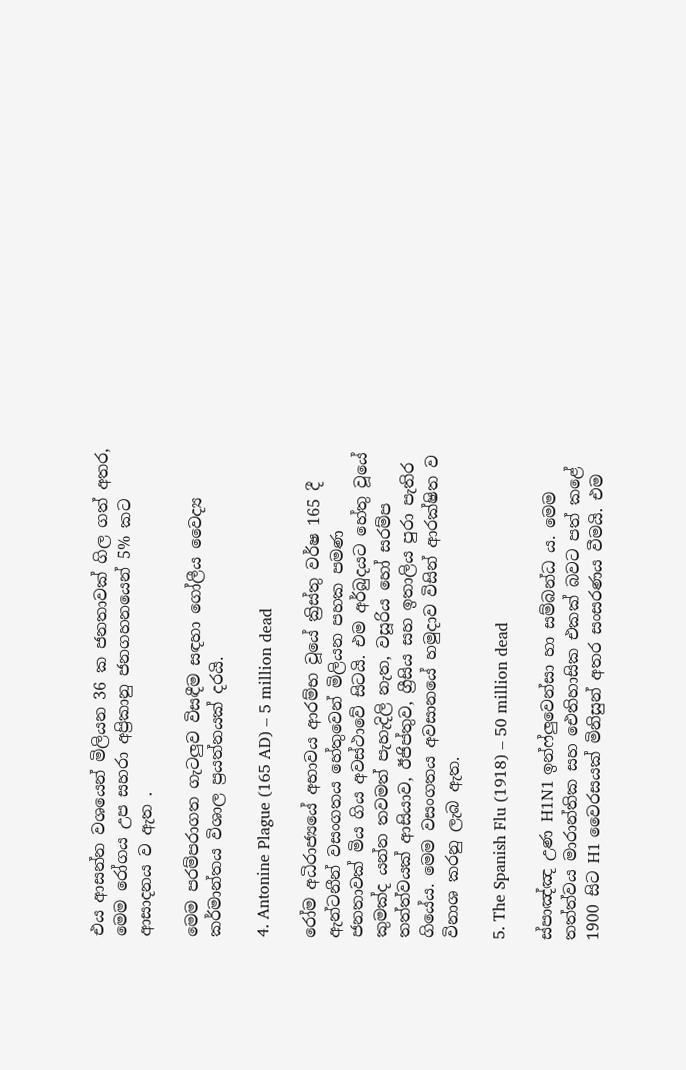එය ආසන්න වශයෙන් මිලියන 36 ක ජනතාවක් ගිල ගත් අතර, මෙම රෝගය උප සහරා අප්‍රිකානු ජනගහනයෙන් 5% කට ආසාදනය ව ඇත .

මෙම පරම්පරාගත ගැටලුව විසඳීම සඳහා ගෝලීය වෛද්‍ය කර්මාන්තය විශාල ප්‍රයත්නයක් දරයි.

4. Antonine Plague (165 AD) – 5 million dead

රෝම අධිරාජ්‍යයේ අභාවය ආරම්භ වූයේ ක්‍රිස්තු වර්ෂ 165 දී ඇන්ටනීන් වසංගතය හේතුවෙන් මිලියන පහක පමණ ජනතාවක් මිය ගිය අවස්ථාවේ සිටයි. එම අර්බුදයට හේතු වූයේ කුමක්ද යන්න තවමත් පැහැදිලි නැත, වසූරිය හෝ සරම්ප තත්ත්වයක් ආසියාව, ඊජිප්තුව, ග්‍රීසිය සහ ඉතාලිය පුරා පැතිර ගියේය. මෙම වසංගතය අවසානයේ හමුදාව විසින් ආරක්ෂිත ව විනාශ කරනු ලැබ ඇත.

5. The Spanish Flu (1918) – 50 million dead

ස්පාඤ්ඤ උණ H1N1 ඉන්ෆ්ලුවෙන්සා හා සම්බන්ධ ය. මෙම තත්ත්වය මාරාන්තික සහ ඓතිහාසික එකක් බවට පත් කළේ 1900 සිට H1 වෛරසයක් මිනිසුන් අතර සංසරණය වීමයි. එම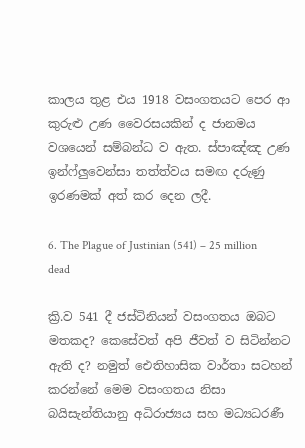කාලය තුළ එය 1918 වසංගතයට පෙර ආ කුරුළු උණ වෛරසයකින් ද ජානමය වශයෙන් සම්බන්ධ ව ඇත. ස්පාඤ්ඤ උණ ඉන්ෆ්ලුවෙන්සා තත්ත්වය සමඟ දරුණු ඉරණමක් අත් කර දෙන ලදී.

6. The Plague of Justinian (541) – 25 million dead

ක්‍රි.ව 541 දී ජස්ටිනියන් වසංගතය ඔබට මතකද? කෙසේවත් අපි ජීවත් ව සිටින්නට ඇති ද? නමුත් ඓතිහාසික වාර්තා සටහන් කරන්නේ මෙම වසංගතය නිසා බයිසැන්තියානු අධිරාජ්‍යය සහ මධ්‍යධරණී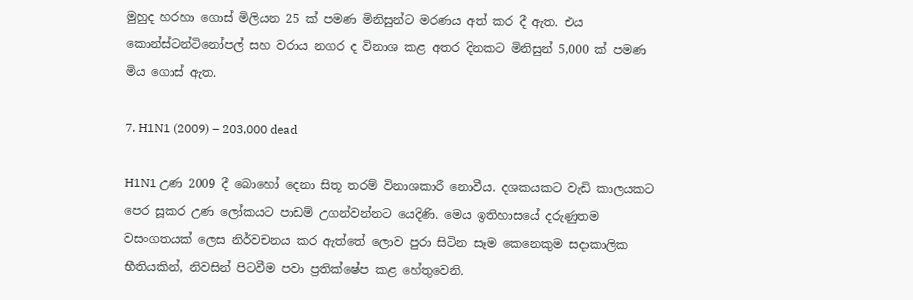මුහුද හරහා ගොස් මිලියන 25 ක් පමණ මිනිසුන්ට මරණය අත් කර දී ඇත. එය කොන්ස්ටන්ටිනෝපල් සහ වරාය නගර ද විනාශ කළ අතර දිනකට මිනිසුන් 5,000 ක් පමණ මිය ගොස් ඇත.

7. H1N1 (2009) – 203,000 dead

H1N1 උණ 2009 දී බොහෝ දෙනා සිතූ තරම් විනාශකාරී නොවීය. දශකයකට වැඩි කාලයකට පෙර සූකර උණ ලෝකයට පාඩම් උගන්වන්නට යෙදිණි. මෙය ඉතිහාසයේ දරුණුතම වසංගතයක් ලෙස නිර්වචනය කර ඇත්තේ ලොව පුරා සිටින සෑම කෙනෙකුම සදාකාලික භීතියකින්, නිවසින් පිටවීම පවා ප්‍රතික්ෂේප කළ හේතුවෙනි.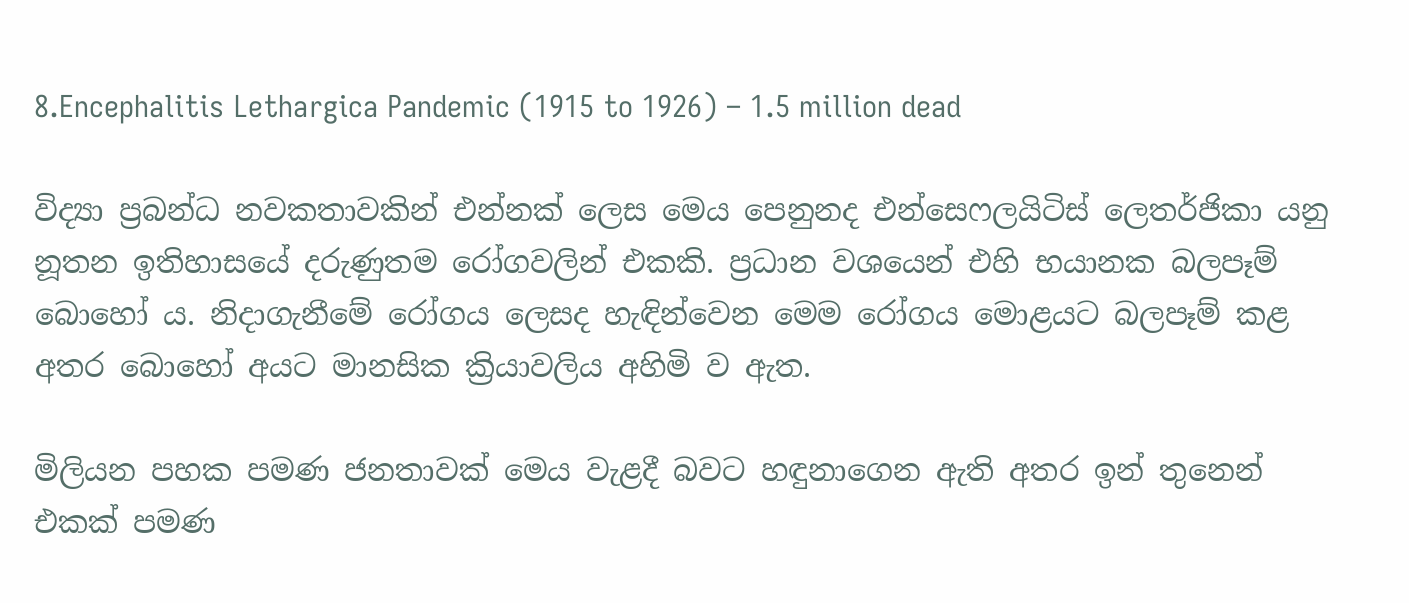8.Encephalitis Lethargica Pandemic (1915 to 1926) – 1.5 million dead

විද්‍යා ප්‍රබන්ධ නවකතාවකින් එන්නක් ලෙස මෙය පෙනුනද එන්සෙෆලයිටිස් ලෙතර්ජිකා යනු නූතන ඉතිහාසයේ දරුණුතම රෝගවලින් එකකි. ප්‍රධාන වශයෙන් එහි භයානක බලපෑම් බොහෝ ය. නිදාගැනීමේ රෝගය ලෙසද හැඳින්වෙන මෙම රෝගය මොළයට බලපෑම් කළ අතර බොහෝ අයට මානසික ක්‍රියාවලිය අහිමි ව ඇත.

මිලියන පහක පමණ ජනතාවක් මෙය වැළදී බවට හඳුනාගෙන ඇති අතර ඉන් තුනෙන් එකක් පමණ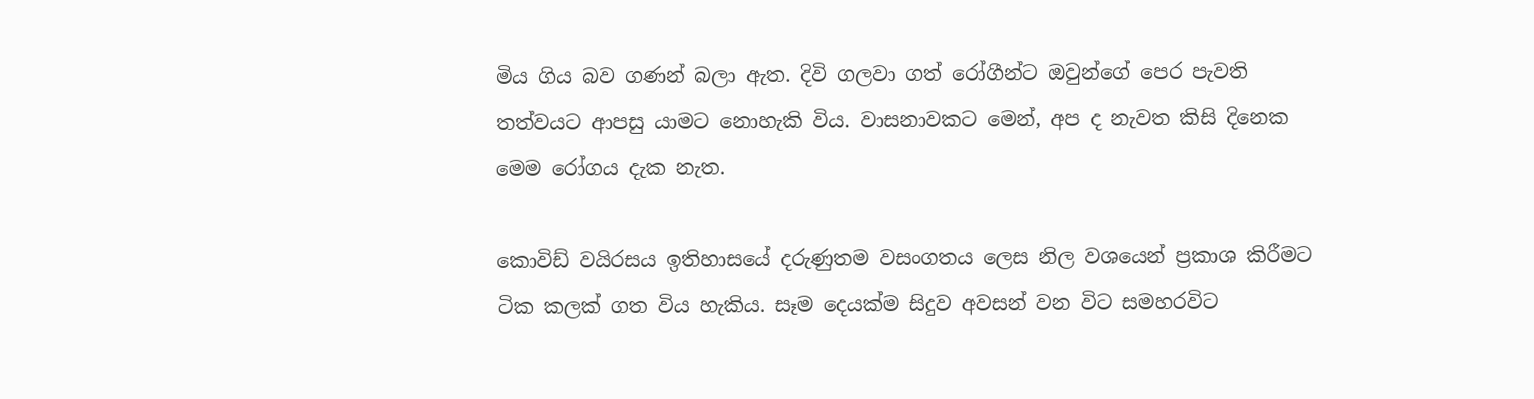මිය ගිය බව ගණන් බලා ඇත. දිවි ගලවා ගත් රෝගීන්ට ඔවුන්ගේ පෙර පැවති තත්වයට ආපසු යාමට නොහැකි විය. වාසනාවකට මෙන්, අප ද නැවත කිසි දිනෙක මෙම රෝගය දැක නැත.

කොවිඩ් වයිරසය ඉතිහාසයේ දරුණුතම වසංගතය ලෙස නිල වශයෙන් ප්‍රකාශ කිරීමට ටික කලක් ගත විය හැකිය. සෑම දෙයක්ම සිදුව අවසන් වන විට සමහරවිට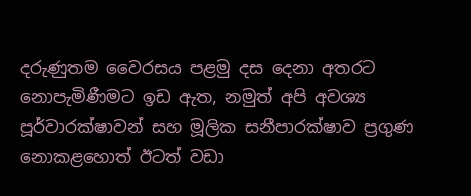දරුණුතම වෛරසය පළමු දස දෙනා අතරට නොපැමිණීමට ඉඩ ඇත, නමුත් අපි අවශ්‍ය පූර්වාරක්ෂාවන් සහ මූලික සනීපාරක්ෂාව ප්‍රගුණ නොකළහොත් ඊටත් වඩා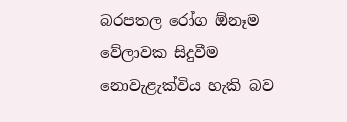බරපතල රෝග ඕනෑම වේලාවක සිදුවීම නොවැළැක්විය හැකි බව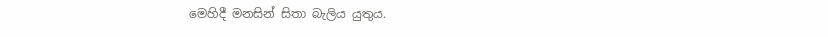මෙහිදී මනසින් සිතා බැලිය යුතුය.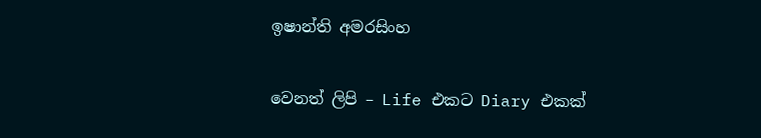ඉෂාන්ති අමරසිංහ

වෙනත් ලිපි – Life එකට Diary එකක්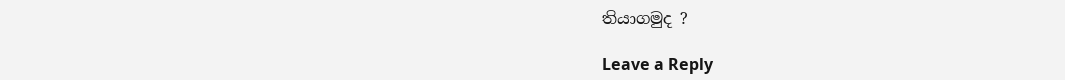තියාගමුද ?

Leave a Reply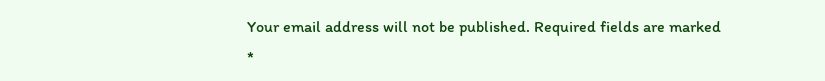Your email address will not be published. Required fields are marked *